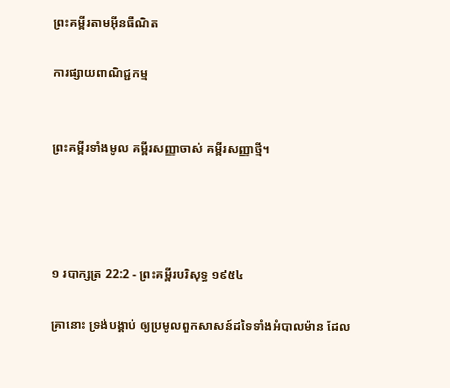ព្រះគម្ពីរតាមអ៊ីនធឺណិត

ការផ្សាយពាណិជ្ជកម្ម


ព្រះគម្ពីរទាំងមូល គម្ពីរសញ្ញាចាស់ គម្ពីរសញ្ញាថ្មី។




១ របា‌ក្សត្រ 22:2 - ព្រះគម្ពីរបរិសុទ្ធ ១៩៥៤

គ្រានោះ ទ្រង់បង្គាប់ ឲ្យប្រមូលពួកសាសន៍ដទៃទាំងអំបាល‌ម៉ាន ដែល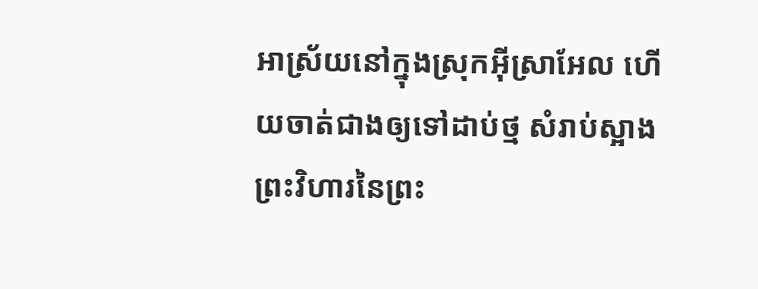អាស្រ័យនៅក្នុងស្រុកអ៊ីស្រាអែល ហើយចាត់ជាងឲ្យទៅដាប់ថ្ម សំរាប់ស្អាងព្រះ‌វិហារនៃព្រះ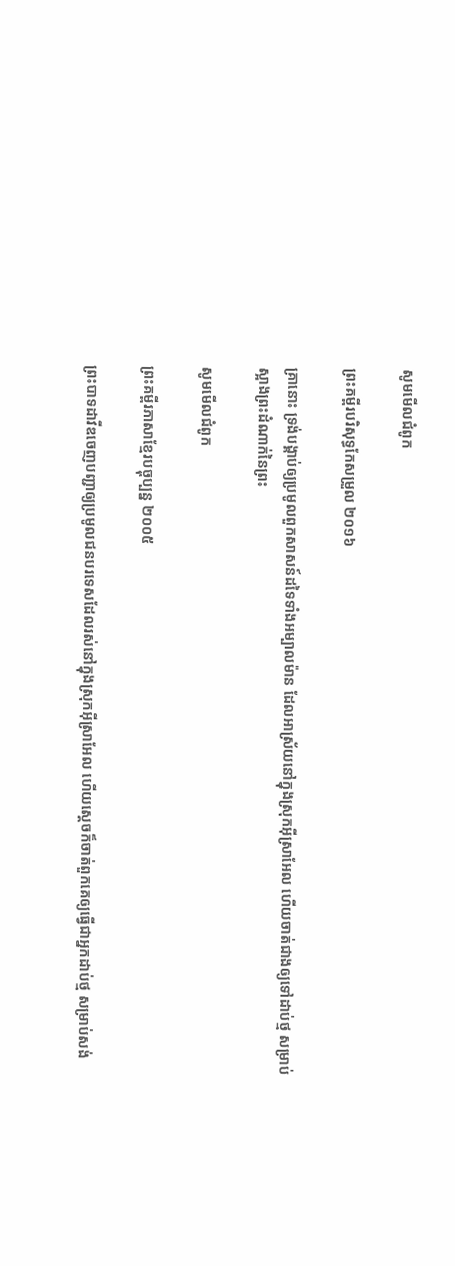សូមមើលជំពូក

ព្រះគម្ពីរបរិសុទ្ធកែសម្រួល ២០១៦

គ្រានោះ ទ្រង់បង្គាប់ឲ្យប្រមូលពួកសាសន៍ដទៃទាំងអម្បាល‌ម៉ាន ដែលអាស្រ័យនៅក្នុងស្រុកអ៊ីស្រា‌អែល ហើយចាត់ជាងឲ្យទៅដាប់ថ្ម សម្រាប់ស្អាងព្រះ‌ដំណាក់នៃព្រះ

សូមមើលជំពូក

ព្រះគម្ពីរភាសាខ្មែរបច្ចុប្បន្ន ២០០៥

ព្រះ‌បាទដាវីឌចេញបញ្ជាឲ្យប្រមូលជនបរទេសដែលរស់នៅក្នុងស្រុកអ៊ីស្រា‌អែល ហើយស្ដេចក៏ចាត់ពួកគេឲ្យធ្វើជាអ្នកដាប់ថ្ម សម្រាប់សង់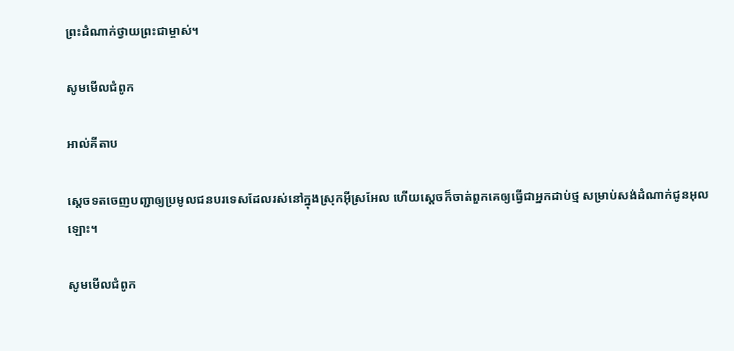ព្រះ‌ដំណាក់ថ្វាយព្រះ‌ជាម្ចាស់។

សូមមើលជំពូក

អាល់គីតាប

ស្តេចទតចេញបញ្ជាឲ្យប្រមូលជនបរទេសដែលរស់នៅក្នុងស្រុកអ៊ីស្រ‌អែល ហើយស្តេចក៏ចាត់ពួកគេឲ្យធ្វើជាអ្នកដាប់ថ្ម សម្រាប់សង់ដំណាក់ជូនអុលឡោះ។

សូមមើលជំពូក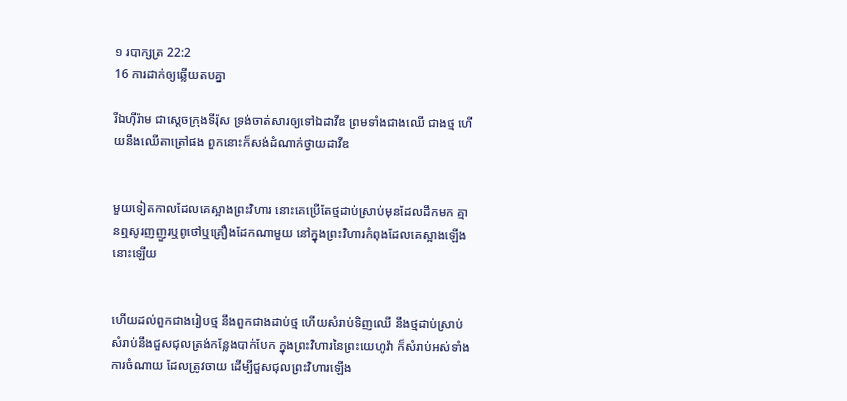១ របា‌ក្សត្រ 22:2
16 ការដាក់ឲ្យឆ្លើយតបគ្នា

រីឯហ៊ីរ៉ាម ជាស្តេចក្រុងទីរ៉ុស ទ្រង់ចាត់សារឲ្យទៅឯដាវីឌ ព្រមទាំងជាងឈើ ជាងថ្ម ហើយនឹងឈើតាត្រៅផង ពួកនោះក៏សង់ដំណាក់ថ្វាយដាវីឌ


មួយទៀតកាលដែលគេស្អាងព្រះ‌វិហារ នោះគេប្រើតែថ្មដាប់ស្រាប់មុនដែលដឹកមក គ្មានឮសូរញញួរឬពូថៅឬគ្រឿងដែកណាមួយ នៅក្នុងព្រះ‌វិហារកំពុងដែលគេស្អាងឡើងនោះឡើយ


ហើយដល់ពួកជាងរៀបថ្ម នឹងពួកជាងដាប់ថ្ម ហើយសំរាប់ទិញឈើ នឹងថ្មដាប់ស្រាប់ សំរាប់នឹងជួស‌ជុលត្រង់កន្លែងបាក់បែក ក្នុងព្រះ‌វិហារនៃព្រះ‌យេហូវ៉ា ក៏សំរាប់អស់ទាំងការចំណាយ ដែលត្រូវចាយ ដើម្បីជួស‌ជុលព្រះ‌វិហារឡើង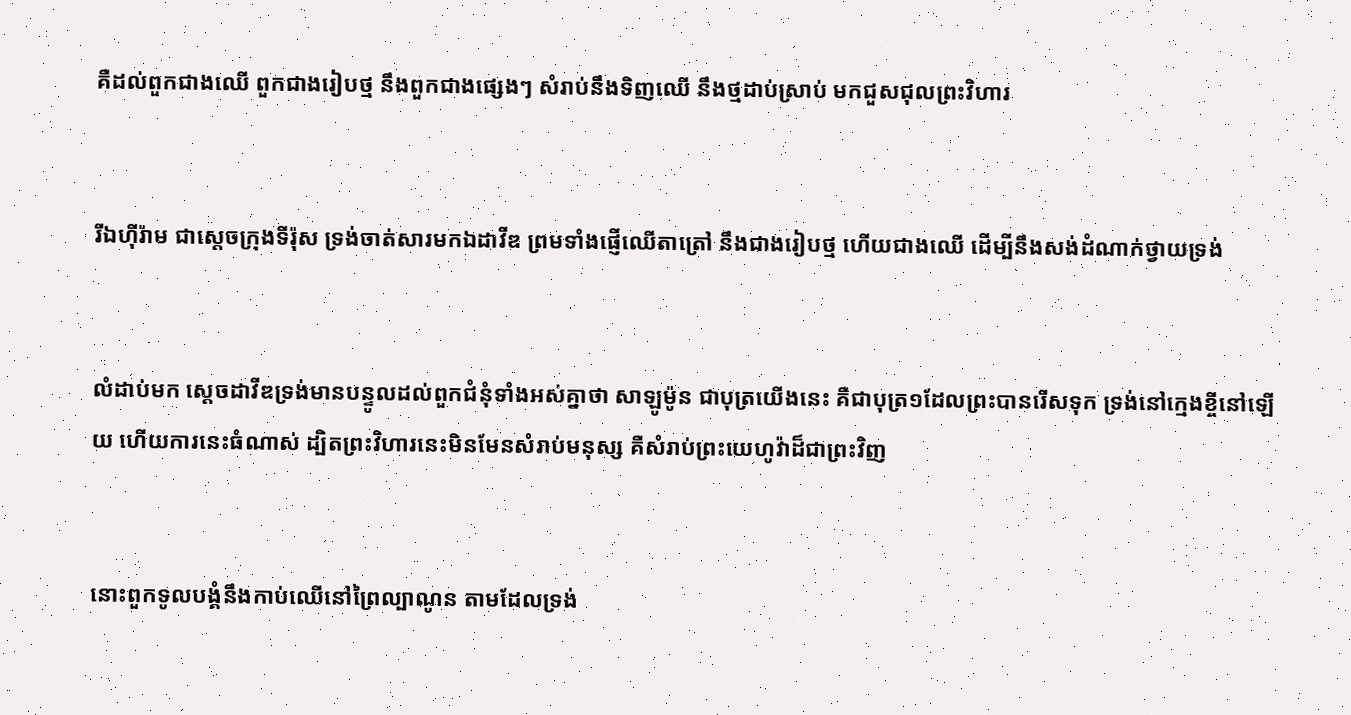គឺដល់ពួកជាងឈើ ពួកជាងរៀបថ្ម នឹងពួកជាងផ្សេងៗ សំរាប់នឹងទិញឈើ នឹងថ្មដាប់ស្រាប់ មកជួស‌ជុលព្រះ‌វិហារ


រីឯហ៊ីរ៉ាម ជាស្តេចក្រុងទីរ៉ុស ទ្រង់ចាត់សារមកឯដាវីឌ ព្រមទាំងផ្ញើឈើតាត្រៅ នឹងជាងរៀបថ្ម ហើយជាងឈើ ដើម្បីនឹងសង់ដំណាក់ថ្វាយទ្រង់


លំដាប់មក ស្តេចដាវីឌទ្រង់មានបន្ទូលដល់ពួកជំនុំទាំងអស់គ្នាថា សាឡូម៉ូន ជាបុត្រយើងនេះ គឺជាបុត្រ១ដែលព្រះបានរើសទុក ទ្រង់នៅក្មេងខ្ចីនៅឡើយ ហើយការនេះធំណាស់ ដ្បិតព្រះ‌វិហារនេះមិនមែនសំរាប់មនុស្ស គឺសំរាប់ព្រះ‌យេហូវ៉ាដ៏ជាព្រះវិញ


នោះពួកទូលបង្គំនឹងកាប់ឈើនៅព្រៃល្បាណូន តាមដែលទ្រង់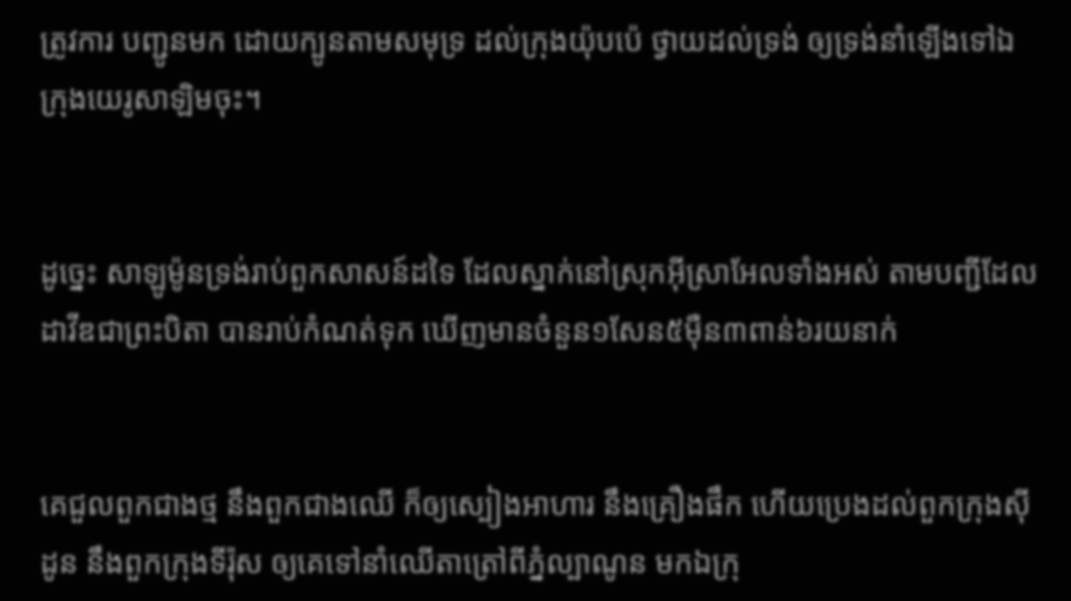ត្រូវការ បញ្ជូនមក ដោយក្បូនតាមសមុទ្រ ដល់ក្រុងយ៉ុបប៉េ ថ្វាយដល់ទ្រង់ ឲ្យទ្រង់នាំឡើងទៅឯក្រុងយេរូ‌សាឡិមចុះ។


ដូច្នេះ សាឡូម៉ូនទ្រង់រាប់ពួកសាសន៍ដទៃ ដែលស្នាក់នៅស្រុកអ៊ីស្រាអែលទាំងអស់ តាមបញ្ជីដែលដាវីឌជាព្រះ‌បិតា បានរាប់កំណត់ទុក ឃើញមានចំនួន១សែន៥ម៉ឺន៣ពាន់៦រយនាក់


គេជួលពួកជាងថ្ម នឹងពួកជាងឈើ ក៏ឲ្យស្បៀងអាហារ នឹងគ្រឿងផឹក ហើយប្រេងដល់ពួកក្រុងស៊ីដូន នឹងពួកក្រុងទីរ៉ុស ឲ្យគេទៅនាំឈើតាត្រៅពីភ្នំល្បាណូន មកឯក្រុ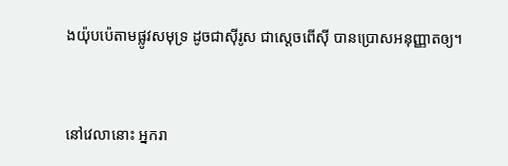ងយ៉ុបប៉េតាមផ្លូវសមុទ្រ ដូចជាស៊ីរូស ជាស្តេចពើស៊ី បានប្រោសអនុញ្ញាតឲ្យ។


នៅវេលានោះ អ្នករា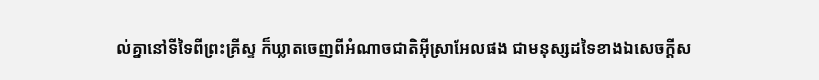ល់គ្នានៅទីទៃពីព្រះ‌គ្រីស្ទ ក៏ឃ្លាតចេញពីអំណាចជាតិអ៊ីស្រាអែលផង ជាមនុស្សដទៃខាងឯសេចក្ដីស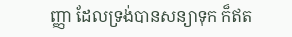ញ្ញា ដែលទ្រង់បានសន្យាទុក ក៏ឥត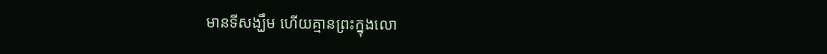មានទីសង្ឃឹម ហើយគ្មានព្រះក្នុងលោ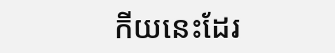កីយនេះដែរ